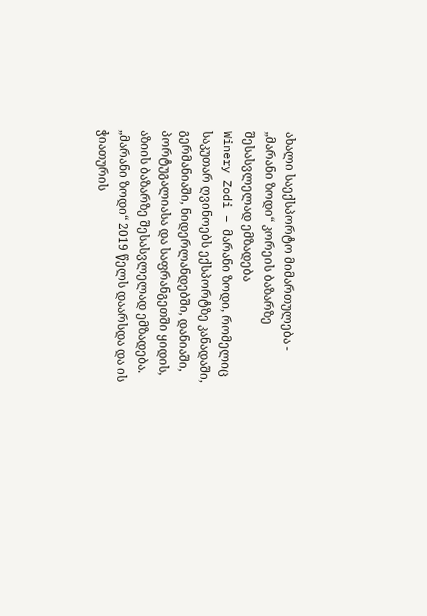ახალი საექსპორტო მიმართულება - „მარანი ზოდი“ კორეის ბაზარზე შესასვლელად ემზადება
Winery Zodi – მარანი ზოდი, რომელიც საკუთარ ღვინოებს ექსპორტზე კანადაში, გერმანიაში, ნიდერლანდებში, დანიაში, პორტუგალიასა და საფრანგეთში ყიდის, აზიის ბაზარზე შესასვლელად ემზადება.
„მარანი ზოდი“ 2019 წელს დაარსდა და ის ჭიათურის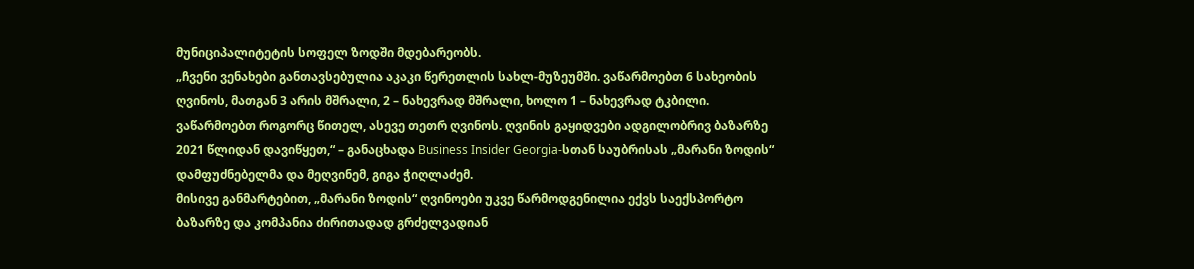მუნიციპალიტეტის სოფელ ზოდში მდებარეობს.
„ჩვენი ვენახები განთავსებულია აკაკი წერეთლის სახლ-მუზეუმში. ვაწარმოებთ 6 სახეობის ღვინოს, მათგან 3 არის მშრალი, 2 – ნახევრად მშრალი, ხოლო 1 – ნახევრად ტკბილი. ვაწარმოებთ როგორც წითელ, ასევე თეთრ ღვინოს. ღვინის გაყიდვები ადგილობრივ ბაზარზე 2021 წლიდან დავიწყეთ,“ – განაცხადა Business Insider Georgia-სთან საუბრისას „მარანი ზოდის“ დამფუძნებელმა და მეღვინემ, გიგა ჭიღლაძემ.
მისივე განმარტებით, „მარანი ზოდის“ ღვინოები უკვე წარმოდგენილია ექვს საექსპორტო ბაზარზე და კომპანია ძირითადად გრძელვადიან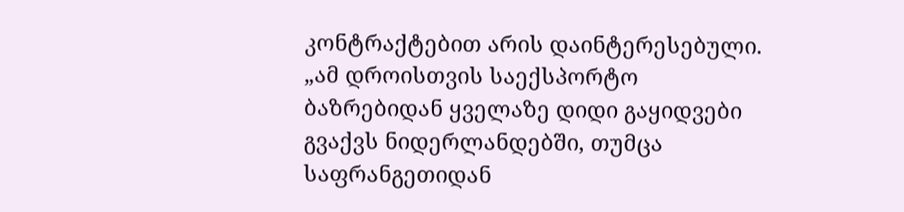კონტრაქტებით არის დაინტერესებული.
„ამ დროისთვის საექსპორტო ბაზრებიდან ყველაზე დიდი გაყიდვები გვაქვს ნიდერლანდებში, თუმცა საფრანგეთიდან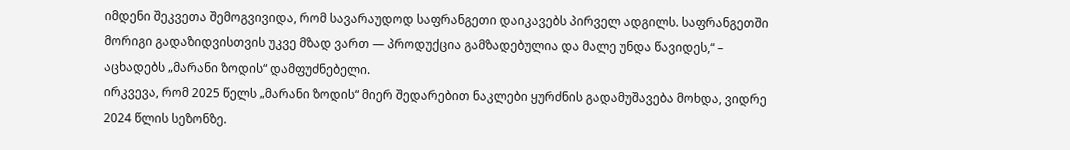იმდენი შეკვეთა შემოგვივიდა, რომ სავარაუდოდ საფრანგეთი დაიკავებს პირველ ადგილს. საფრანგეთში მორიგი გადაზიდვისთვის უკვე მზად ვართ — პროდუქცია გამზადებულია და მალე უნდა წავიდეს,“ – აცხადებს „მარანი ზოდის“ დამფუძნებელი.
ირკვევა, რომ 2025 წელს „მარანი ზოდის“ მიერ შედარებით ნაკლები ყურძნის გადამუშავება მოხდა, ვიდრე 2024 წლის სეზონზე.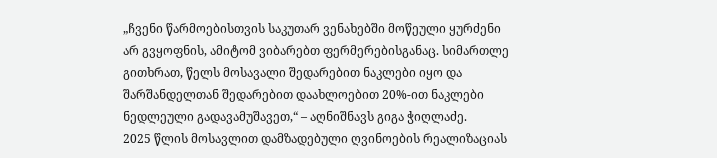„ჩვენი წარმოებისთვის საკუთარ ვენახებში მოწეული ყურძენი არ გვყოფნის, ამიტომ ვიბარებთ ფერმერებისგანაც. სიმართლე გითხრათ, წელს მოსავალი შედარებით ნაკლები იყო და შარშანდელთან შედარებით დაახლოებით 20%-ით ნაკლები ნედლეული გადავამუშავეთ,“ – აღნიშნავს გიგა ჭიღლაძე.
2025 წლის მოსავლით დამზადებული ღვინოების რეალიზაციას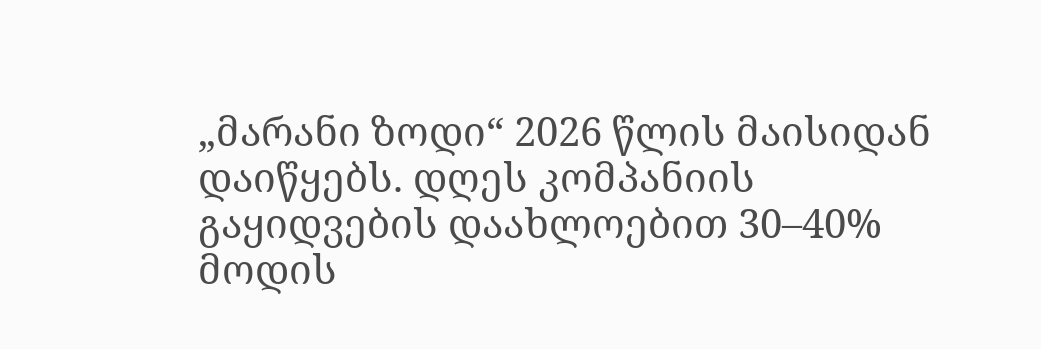„მარანი ზოდი“ 2026 წლის მაისიდან დაიწყებს. დღეს კომპანიის გაყიდვების დაახლოებით 30–40% მოდის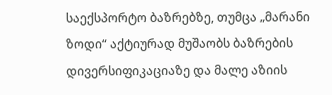საექსპორტო ბაზრებზე, თუმცა „მარანი ზოდი“ აქტიურად მუშაობს ბაზრების დივერსიფიკაციაზე და მალე აზიის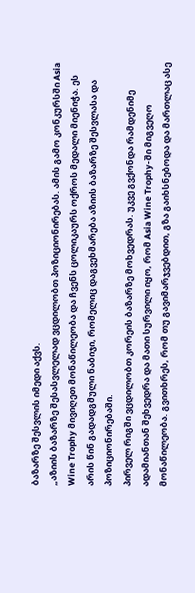ბაზარზე შესვლის იმედი აქვს.
„აზიის ბაზარზე შესასვლელად ვცდილობთ პოზიციონირებას. ამის გამო კონკურსში Asia Wine Trophy მივიღეთ მონაწილეობა და ჩვენს ცოლიკაურს ოქროს მედალი მიენიჭა. ეს არის წინ გადადგმული ნაბიჯი, რომელიც დაგვეხმარება აზიის ბაზარზე შესვლასა და პოზიციონირებაში.
პირველ რიგში ვცდილობთ კორეის ბაზარზე მოხვედრას. უკვე გვქონდა რამდენიმე ადამიანთან შეხვედრა და მათი სურვილი იყო, რომ Asia Wine Trophy-ში მიგვეღო მონაწილეობა. გვითხრეს, რომ თუ გავიმარჯვებდით, გზა გაიხსნებოდა და მართლაც ასე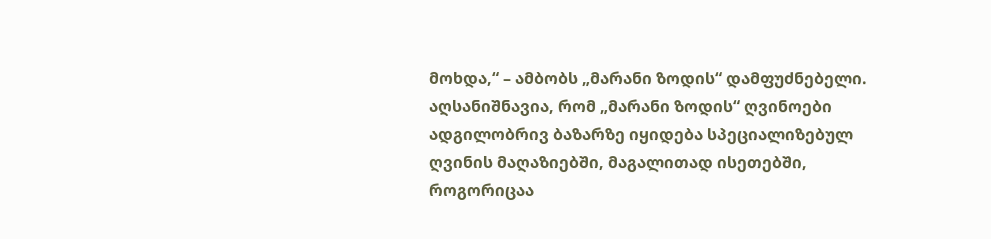მოხდა,“ – ამბობს „მარანი ზოდის“ დამფუძნებელი.
აღსანიშნავია, რომ „მარანი ზოდის“ ღვინოები ადგილობრივ ბაზარზე იყიდება სპეციალიზებულ ღვინის მაღაზიებში, მაგალითად ისეთებში, როგორიცაა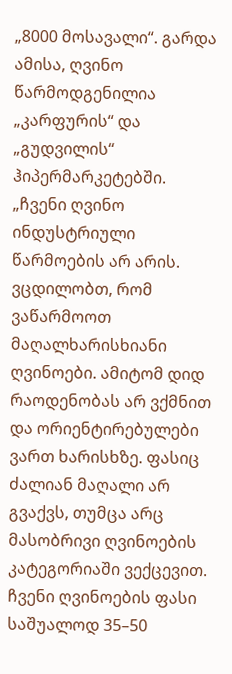„8000 მოსავალი“. გარდა ამისა, ღვინო წარმოდგენილია „კარფურის“ და „გუდვილის“ ჰიპერმარკეტებში.
„ჩვენი ღვინო ინდუსტრიული წარმოების არ არის. ვცდილობთ, რომ ვაწარმოოთ მაღალხარისხიანი ღვინოები. ამიტომ დიდ რაოდენობას არ ვქმნით და ორიენტირებულები ვართ ხარისხზე. ფასიც ძალიან მაღალი არ გვაქვს, თუმცა არც მასობრივი ღვინოების კატეგორიაში ვექცევით. ჩვენი ღვინოების ფასი საშუალოდ 35–50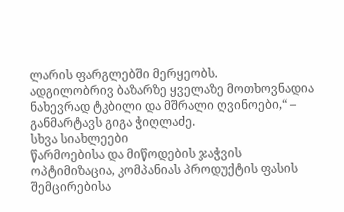ლარის ფარგლებში მერყეობს.
ადგილობრივ ბაზარზე ყველაზე მოთხოვნადია ნახევრად ტკბილი და მშრალი ღვინოები,“ – განმარტავს გიგა ჭიღლაძე.
სხვა სიახლეები
წარმოებისა და მიწოდების ჯაჭვის ოპტიმიზაცია, კომპანიას პროდუქტის ფასის შემცირებისა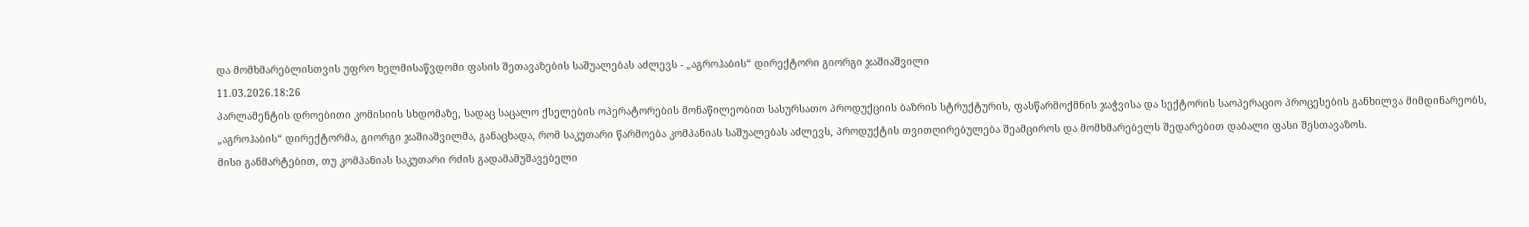და მომხმარებლისთვის უფრო ხელმისაწვდომი ფასის შეთავაზების საშუალებას აძლევს - „აგროჰაბის“ დირექტორი გიორგი ჯაშიაშვილი
11.03.2026.18:26
პარლამენტის დროებითი კომისიის სხდომაზე, სადაც საცალო ქსელების ოპერატორების მონაწილეობით სასურსათო პროდუქციის ბაზრის სტრუქტურის, ფასწარმოქმნის ჯაჭვისა და სექტორის საოპერაციო პროცესების განხილვა მიმდინარეობს, „აგროჰაბის“ დირექტორმა, გიორგი ჯაშიაშვილმა, განაცხადა, რომ საკუთარი წარმოება კომპანიას საშუალებას აძლევს, პროდუქტის თვითღირებულება შეამციროს და მომხმარებელს შედარებით დაბალი ფასი შესთავაზოს.
მისი განმარტებით, თუ კომპანიას საკუთარი რძის გადამამუშავებელი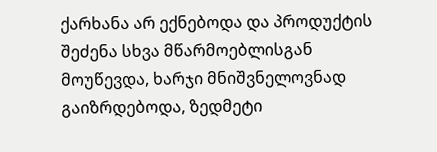ქარხანა არ ექნებოდა და პროდუქტის შეძენა სხვა მწარმოებლისგან მოუწევდა, ხარჯი მნიშვნელოვნად გაიზრდებოდა, ზედმეტი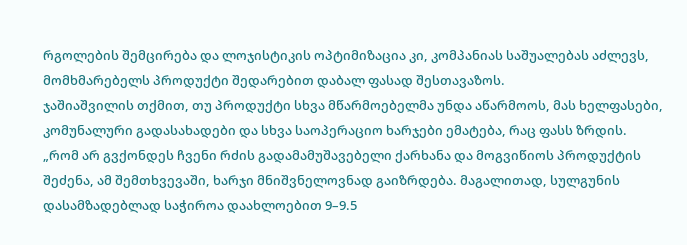რგოლების შემცირება და ლოჯისტიკის ოპტიმიზაცია კი, კომპანიას საშუალებას აძლევს, მომხმარებელს პროდუქტი შედარებით დაბალ ფასად შესთავაზოს.
ჯაშიაშვილის თქმით, თუ პროდუქტი სხვა მწარმოებელმა უნდა აწარმოოს, მას ხელფასები, კომუნალური გადასახადები და სხვა საოპერაციო ხარჯები ემატება, რაც ფასს ზრდის.
„რომ არ გვქონდეს ჩვენი რძის გადამამუშავებელი ქარხანა და მოგვიწიოს პროდუქტის შეძენა, ამ შემთხვევაში, ხარჯი მნიშვნელოვნად გაიზრდება. მაგალითად, სულგუნის დასამზადებლად საჭიროა დაახლოებით 9–9.5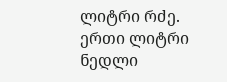ლიტრი რძე. ერთი ლიტრი ნედლი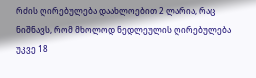რძის ღირებულება დაახლოებით 2 ლარია, რაც ნიშნავს, რომ მხოლოდ ნედლეულის ღირებულება უკვე 18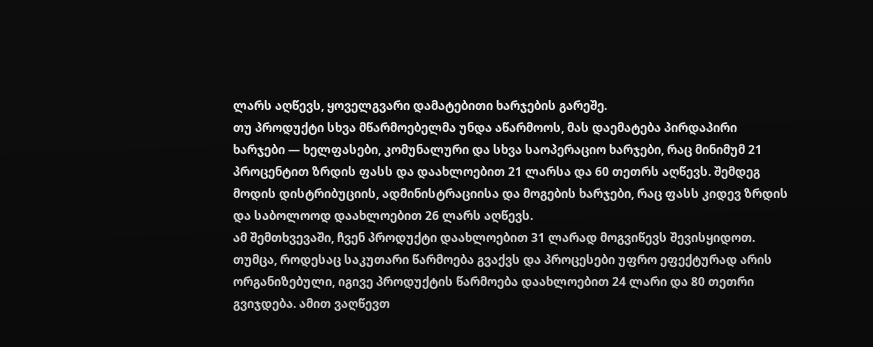ლარს აღწევს, ყოველგვარი დამატებითი ხარჯების გარეშე.
თუ პროდუქტი სხვა მწარმოებელმა უნდა აწარმოოს, მას დაემატება პირდაპირი ხარჯები — ხელფასები, კომუნალური და სხვა საოპერაციო ხარჯები, რაც მინიმუმ 21 პროცენტით ზრდის ფასს და დაახლოებით 21 ლარსა და 60 თეთრს აღწევს. შემდეგ მოდის დისტრიბუციის, ადმინისტრაციისა და მოგების ხარჯები, რაც ფასს კიდევ ზრდის და საბოლოოდ დაახლოებით 26 ლარს აღწევს.
ამ შემთხვევაში, ჩვენ პროდუქტი დაახლოებით 31 ლარად მოგვიწევს შევისყიდოთ. თუმცა, როდესაც საკუთარი წარმოება გვაქვს და პროცესები უფრო ეფექტურად არის ორგანიზებული, იგივე პროდუქტის წარმოება დაახლოებით 24 ლარი და 80 თეთრი გვიჯდება. ამით ვაღწევთ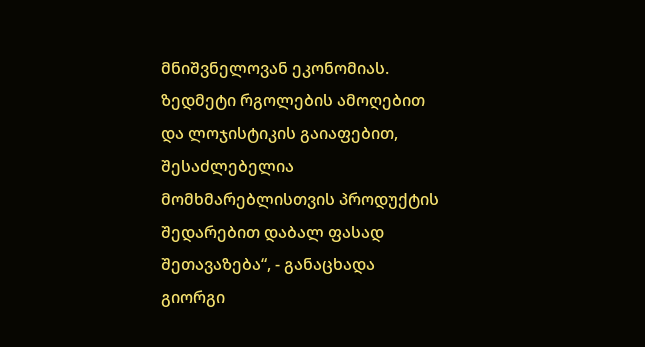მნიშვნელოვან ეკონომიას. ზედმეტი რგოლების ამოღებით და ლოჯისტიკის გაიაფებით, შესაძლებელია მომხმარებლისთვის პროდუქტის შედარებით დაბალ ფასად შეთავაზება“, - განაცხადა გიორგი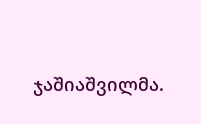ჯაშიაშვილმა.